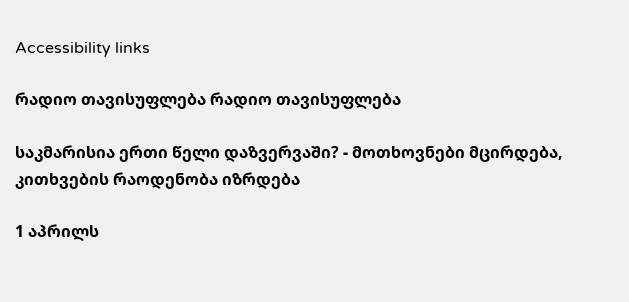Accessibility links

რადიო თავისუფლება რადიო თავისუფლება

საკმარისია ერთი წელი დაზვერვაში? - მოთხოვნები მცირდება, კითხვების რაოდენობა იზრდება

1 აპრილს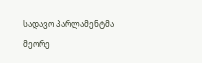სადავო პარლამენტმა მეორე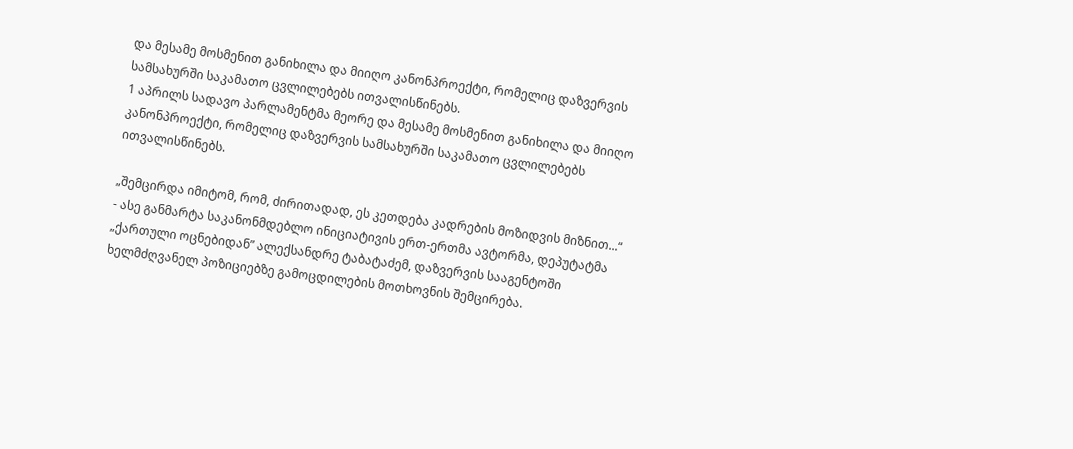და მესამე მოსმენით განიხილა და მიიღო კანონპროექტი, რომელიც დაზვერვის სამსახურში საკამათო ცვლილებებს ითვალისწინებს.
1 აპრილს სადავო პარლამენტმა მეორე და მესამე მოსმენით განიხილა და მიიღო კანონპროექტი, რომელიც დაზვერვის სამსახურში საკამათო ცვლილებებს ითვალისწინებს.

„შემცირდა იმიტომ, რომ, ძირითადად, ეს კეთდება კადრების მოზიდვის მიზნით...“ - ასე განმარტა საკანონმდებლო ინიციატივის ერთ-ერთმა ავტორმა, დეპუტატმა „ქართული ოცნებიდან” ალექსანდრე ტაბატაძემ, დაზვერვის სააგენტოში ხელმძღვანელ პოზიციებზე გამოცდილების მოთხოვნის შემცირება.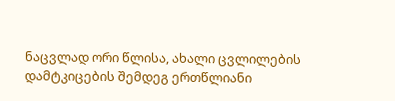ნაცვლად ორი წლისა, ახალი ცვლილების დამტკიცების შემდეგ ერთწლიანი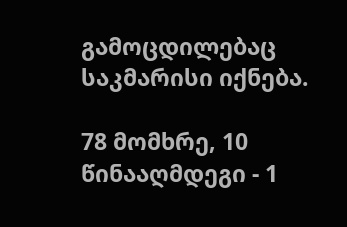გამოცდილებაც საკმარისი იქნება.

78 მომხრე, 10 წინააღმდეგი - 1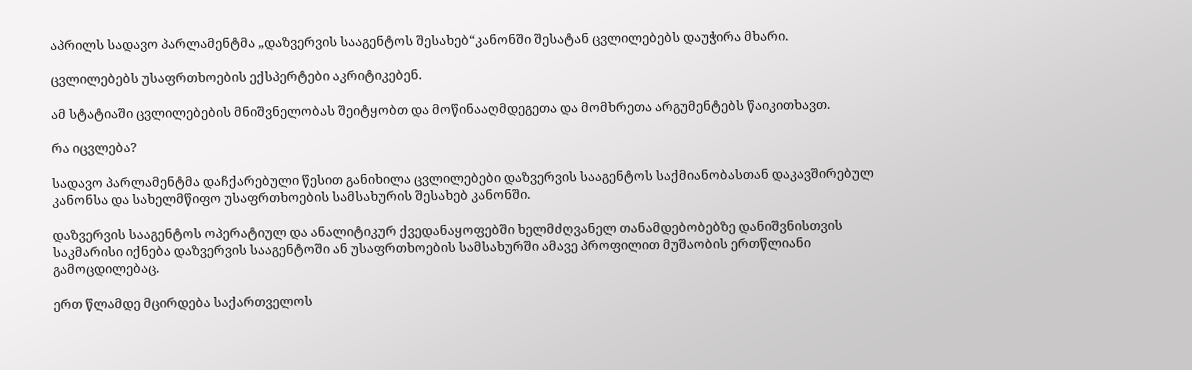აპრილს სადავო პარლამენტმა „დაზვერვის სააგენტოს შესახებ“კანონში შესატან ცვლილებებს დაუჭირა მხარი.

ცვლილებებს უსაფრთხოების ექსპერტები აკრიტიკებენ.

ამ სტატიაში ცვლილებების მნიშვნელობას შეიტყობთ და მოწინააღმდეგეთა და მომხრეთა არგუმენტებს წაიკითხავთ.

რა იცვლება?

სადავო პარლამენტმა დაჩქარებული წესით განიხილა ცვლილებები დაზვერვის სააგენტოს საქმიანობასთან დაკავშირებულ კანონსა და სახელმწიფო უსაფრთხოების სამსახურის შესახებ კანონში.

დაზვერვის სააგენტოს ოპერატიულ და ანალიტიკურ ქვედანაყოფებში ხელმძღვანელ თანამდებობებზე დანიშვნისთვის საკმარისი იქნება დაზვერვის სააგენტოში ან უსაფრთხოების სამსახურში ამავე პროფილით მუშაობის ერთწლიანი გამოცდილებაც.

ერთ წლამდე მცირდება საქართველოს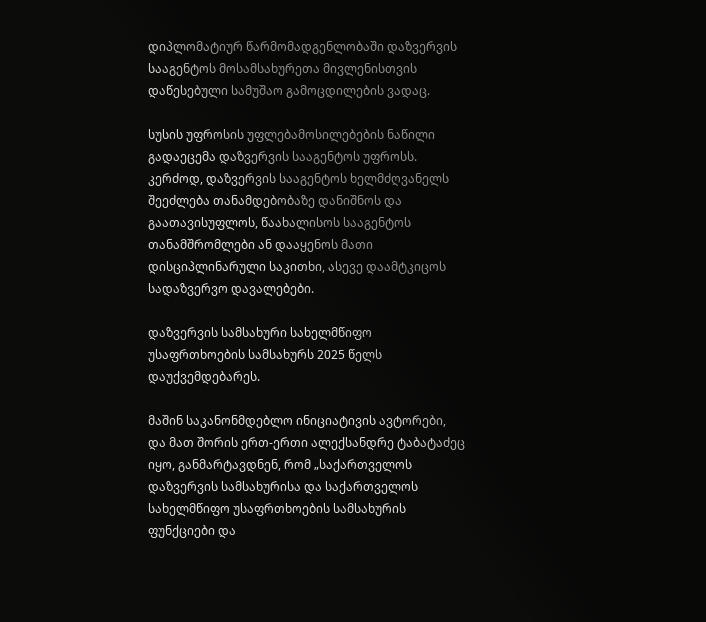დიპლომატიურ წარმომადგენლობაში დაზვერვის სააგენტოს მოსამსახურეთა მივლენისთვის დაწესებული სამუშაო გამოცდილების ვადაც.

სუსის უფროსის უფლებამოსილებების ნაწილი გადაეცემა დაზვერვის სააგენტოს უფროსს. კერძოდ, დაზვერვის სააგენტოს ხელმძღვანელს შეეძლება თანამდებობაზე დანიშნოს და გაათავისუფლოს, წაახალისოს სააგენტოს თანამშრომლები ან დააყენოს მათი დისციპლინარული საკითხი, ასევე დაამტკიცოს სადაზვერვო დავალებები.

დაზვერვის სამსახური სახელმწიფო უსაფრთხოების სამსახურს 2025 წელს დაუქვემდებარეს.

მაშინ საკანონმდებლო ინიციატივის ავტორები, და მათ შორის ერთ-ერთი ალექსანდრე ტაბატაძეც იყო, განმარტავდნენ, რომ „საქართველოს დაზვერვის სამსახურისა და საქართველოს სახელმწიფო უსაფრთხოების სამსახურის ფუნქციები და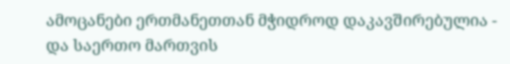ამოცანები ერთმანეთთან მჭიდროდ დაკავშირებულია - და საერთო მართვის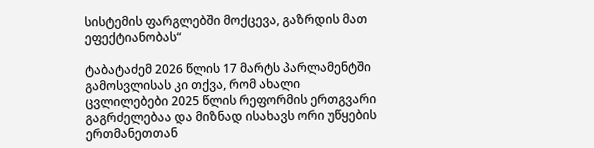სისტემის ფარგლებში მოქცევა, გაზრდის მათ ეფექტიანობას“

ტაბატაძემ 2026 წლის 17 მარტს პარლამენტში გამოსვლისას კი თქვა, რომ ახალი ცვლილებები 2025 წლის რეფორმის ერთგვარი გაგრძელებაა და მიზნად ისახავს ორი უწყების ერთმანეთთან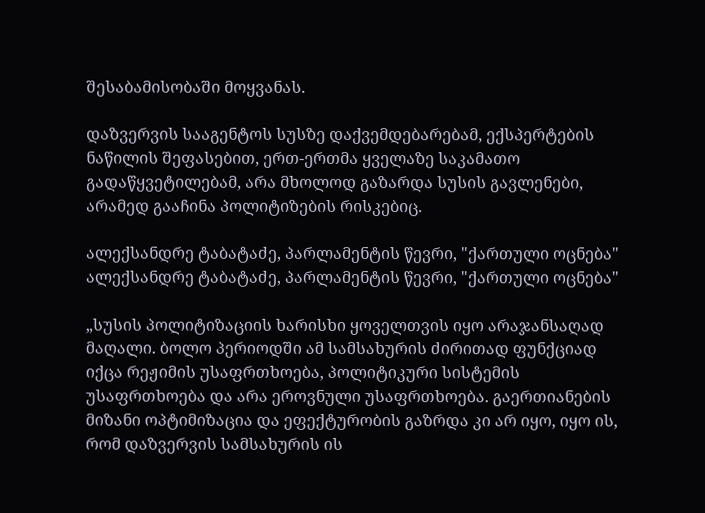შესაბამისობაში მოყვანას.

დაზვერვის სააგენტოს სუსზე დაქვემდებარებამ, ექსპერტების ნაწილის შეფასებით, ერთ-ერთმა ყველაზე საკამათო გადაწყვეტილებამ, არა მხოლოდ გაზარდა სუსის გავლენები, არამედ გააჩინა პოლიტიზების რისკებიც.

ალექსანდრე ტაბატაძე, პარლამენტის წევრი, "ქართული ოცნება"
ალექსანდრე ტაბატაძე, პარლამენტის წევრი, "ქართული ოცნება"

„სუსის პოლიტიზაციის ხარისხი ყოველთვის იყო არაჯანსაღად მაღალი. ბოლო პერიოდში ამ სამსახურის ძირითად ფუნქციად იქცა რეჟიმის უსაფრთხოება, პოლიტიკური სისტემის უსაფრთხოება და არა ეროვნული უსაფრთხოება. გაერთიანების მიზანი ოპტიმიზაცია და ეფექტურობის გაზრდა კი არ იყო, იყო ის, რომ დაზვერვის სამსახურის ის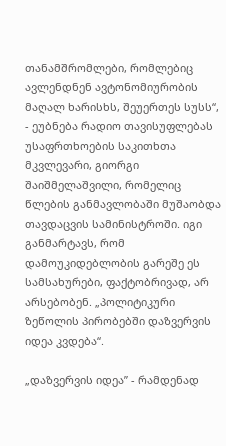თანამშრომლები, რომლებიც ავლენდნენ ავტონომიურობის მაღალ ხარისხს, შეუერთეს სუსს“, - ეუბნება რადიო თავისუფლებას უსაფრთხოების საკითხთა მკვლევარი, გიორგი შაიშმელაშვილი, რომელიც წლების განმავლობაში მუშაობდა თავდაცვის სამინისტროში. იგი განმარტავს, რომ დამოუკიდებლობის გარეშე ეს სამსახურები, ფაქტობრივად, არ არსებობენ. „პოლიტიკური ზეწოლის პირობებში დაზვერვის იდეა კვდება“.

„დაზვერვის იდეა” - რამდენად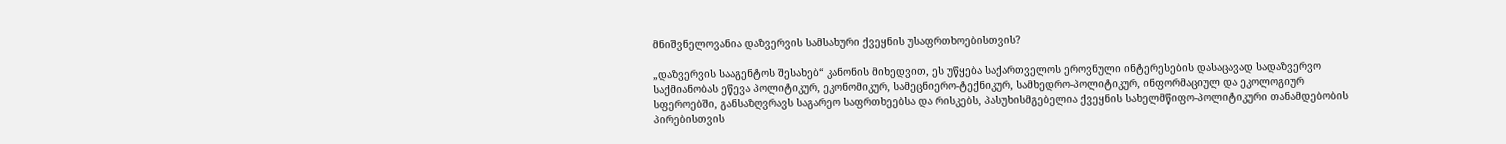მნიშვნელოვანია დაზვერვის სამსახური ქვეყნის უსაფრთხოებისთვის?

„დაზვერვის სააგენტოს შესახებ“ კანონის მიხედვით, ეს უწყება საქართველოს ეროვნული ინტერესების დასაცავად სადაზვერვო საქმიანობას ეწევა პოლიტიკურ, ეკონომიკურ, სამეცნიერო-ტექნიკურ, სამხედრო-პოლიტიკურ, ინფორმაციულ და ეკოლოგიურ სფეროებში, განსაზღვრავს საგარეო საფრთხეებსა და რისკებს, პასუხისმგებელია ქვეყნის სახელმწიფო-პოლიტიკური თანამდებობის პირებისთვის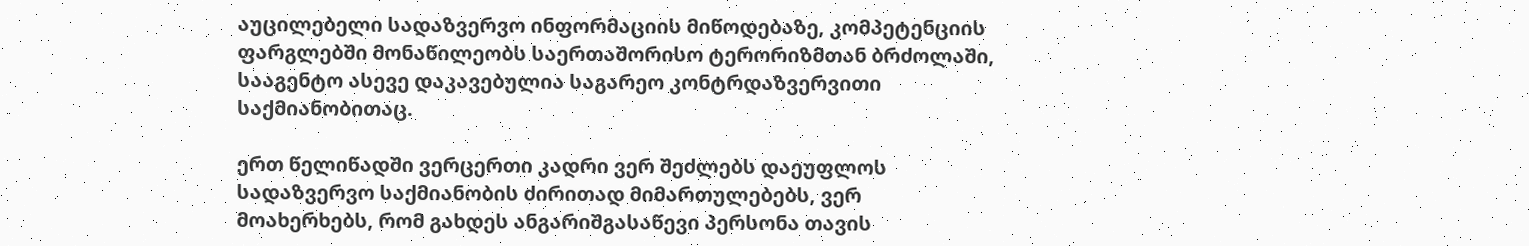აუცილებელი სადაზვერვო ინფორმაციის მიწოდებაზე, კომპეტენციის ფარგლებში მონაწილეობს საერთაშორისო ტერორიზმთან ბრძოლაში, სააგენტო ასევე დაკავებულია საგარეო კონტრდაზვერვითი საქმიანობითაც.

ერთ წელიწადში ვერცერთი კადრი ვერ შეძლებს დაეუფლოს სადაზვერვო საქმიანობის ძირითად მიმართულებებს, ვერ მოახერხებს, რომ გახდეს ანგარიშგასაწევი პერსონა თავის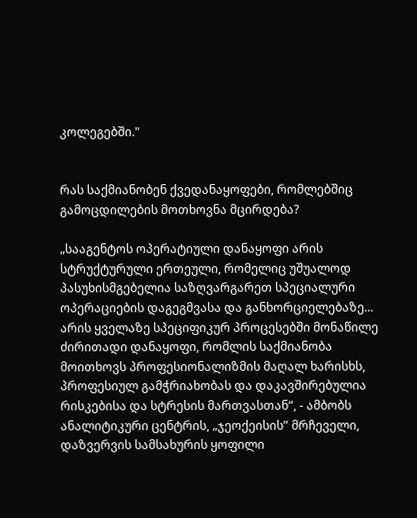კოლეგებში."


რას საქმიანობენ ქვედანაყოფები, რომლებშიც გამოცდილების მოთხოვნა მცირდება?

„სააგენტოს ოპერატიული დანაყოფი არის სტრუქტურული ერთეული, რომელიც უშუალოდ პასუხისმგებელია საზღვარგარეთ სპეციალური ოპერაციების დაგეგმვასა და განხორციელებაზე... არის ყველაზე სპეციფიკურ პროცესებში მონაწილე ძირითადი დანაყოფი, რომლის საქმიანობა მოითხოვს პროფესიონალიზმის მაღალ ხარისხს, პროფესიულ გამჭრიახობას და დაკავშირებულია რისკებისა და სტრესის მართვასთან“, - ამბობს ანალიტიკური ცენტრის, „ჯეოქეისის” მრჩეველი, დაზვერვის სამსახურის ყოფილი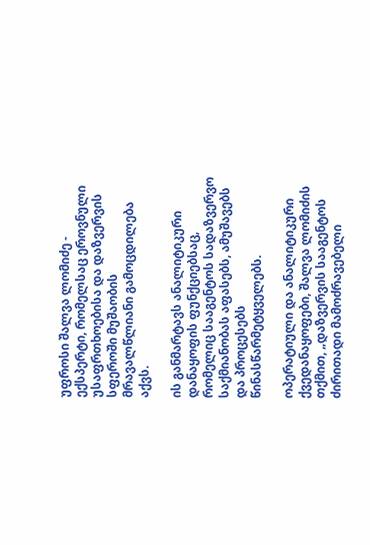უფროსი შალვა ლომიძე - ექსპერტი, რომელსაც ეროვნული უსაფრთხოებისა და დაზვერვის სფეროში მუშაობის მრავალწლიანი გამოცდილება აქვს.

ის განმარტავს ანალიტიკური დანაყოფის ფუნქციებსაც, რომელიც სააგენტოს სადაზვერვო საქმიანობას აფასებს, ამუშავებს და პროცესებს წინასწარმეტყველებს.

ოპერატიული და ანალიტიკური ქვედანაყოფები, შალვა ლომიძის თქმით, „დაზვერვის სააგენტოს ძირითადი მამოძრავებელი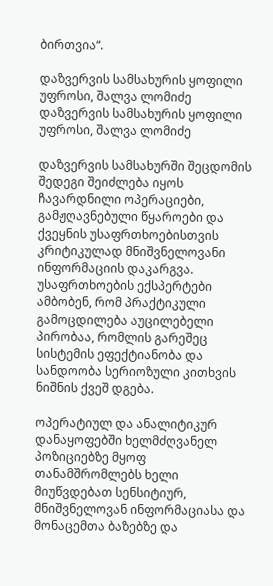ბირთვია“.

დაზვერვის სამსახურის ყოფილი უფროსი, შალვა ლომიძე
დაზვერვის სამსახურის ყოფილი უფროსი, შალვა ლომიძე

დაზვერვის სამსახურში შეცდომის შედეგი შეიძლება იყოს ჩავარდნილი ოპერაციები, გამჟღავნებული წყაროები და ქვეყნის უსაფრთხოებისთვის კრიტიკულად მნიშვნელოვანი ინფორმაციის დაკარგვა. უსაფრთხოების ექსპერტები ამბობენ, რომ პრაქტიკული გამოცდილება აუცილებელი პირობაა, რომლის გარეშეც სისტემის ეფექტიანობა და სანდოობა სერიოზული კითხვის ნიშნის ქვეშ დგება.

ოპერატიულ და ანალიტიკურ დანაყოფებში ხელმძღვანელ პოზიციებზე მყოფ თანამშრომლებს ხელი მიუწვდებათ სენსიტიურ, მნიშვნელოვან ინფორმაციასა და მონაცემთა ბაზებზე და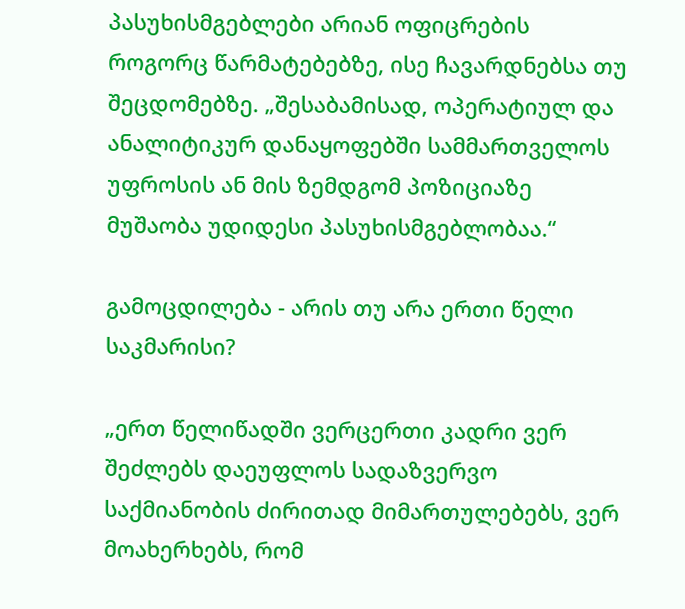პასუხისმგებლები არიან ოფიცრების როგორც წარმატებებზე, ისე ჩავარდნებსა თუ შეცდომებზე. „შესაბამისად, ოპერატიულ და ანალიტიკურ დანაყოფებში სამმართველოს უფროსის ან მის ზემდგომ პოზიციაზე მუშაობა უდიდესი პასუხისმგებლობაა.“

გამოცდილება - არის თუ არა ერთი წელი საკმარისი?

„ერთ წელიწადში ვერცერთი კადრი ვერ შეძლებს დაეუფლოს სადაზვერვო საქმიანობის ძირითად მიმართულებებს, ვერ მოახერხებს, რომ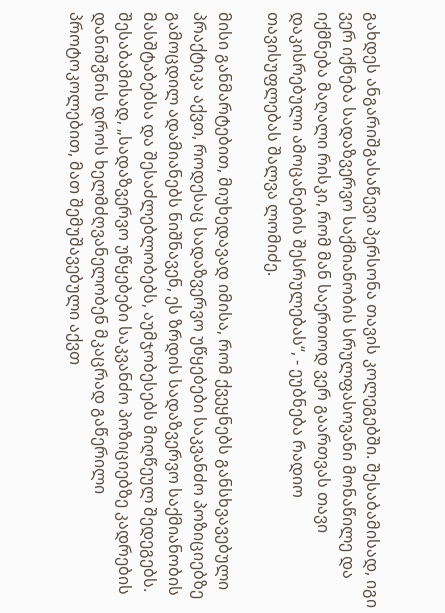გახდეს ანგარიშგასაწევი პერსონა თავის კოლეგებში. შესაბამისად, იგი ვერ იქნება სადაზვერვო საქმიანობის სრულფასოვანი მონაწილე და იქმნება მაღალი რისკი, რომ მან საერთოდ ვერ გაართვას თავი დაკისრებული ამოცანების შესრულებას“, - ეუბნება რადიო თავისუფლებას შალვა ლომიძე.

მისი განმარტებით, მიუხედავად იმისა, რომ ქვეყნებს განსხვავებული პრაქტიკა აქვთ, როდესაც სადაზვერვო უწყებები საკვანძო პოზიციებზე გამოცდილ ადამიანებს ნიშნავენ, ეს ზრდის სადაზვერვო საქმიანობის მასშტაბებსა და შესაძლებლობებს, აუმჯობესებს მიღწეულ შედეგებს. შესაბამისად, „სადაზვერვო უწყებები საკვანძო პოზიციებზე კადრების დანიშვნის დროს ხელმძღვანელობენ მკაცრად გაწერილი პროტოკოლებით, მათ შემუშავებული აქვთ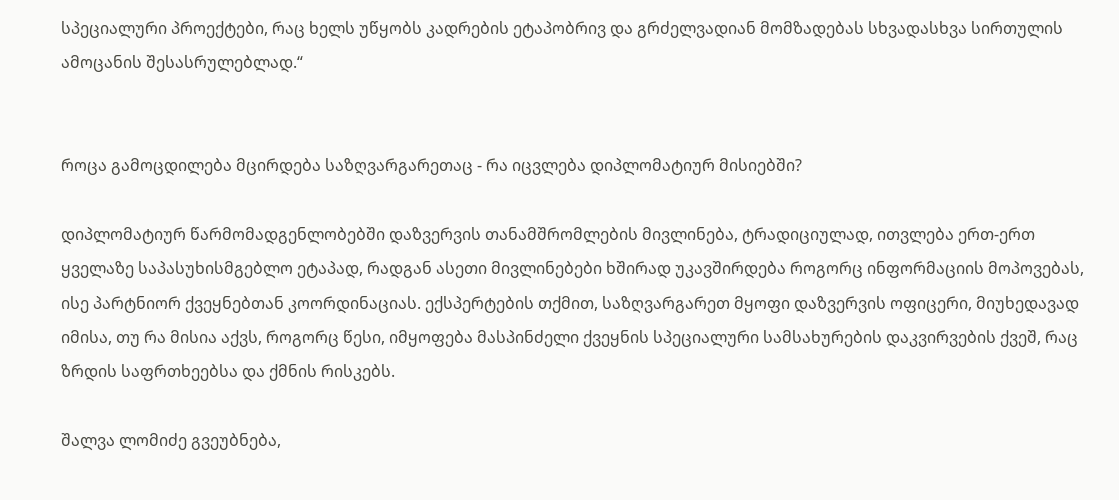სპეციალური პროექტები, რაც ხელს უწყობს კადრების ეტაპობრივ და გრძელვადიან მომზადებას სხვადასხვა სირთულის ამოცანის შესასრულებლად.“


როცა გამოცდილება მცირდება საზღვარგარეთაც - რა იცვლება დიპლომატიურ მისიებში?

დიპლომატიურ წარმომადგენლობებში დაზვერვის თანამშრომლების მივლინება, ტრადიციულად, ითვლება ერთ-ერთ ყველაზე საპასუხისმგებლო ეტაპად, რადგან ასეთი მივლინებები ხშირად უკავშირდება როგორც ინფორმაციის მოპოვებას, ისე პარტნიორ ქვეყნებთან კოორდინაციას. ექსპერტების თქმით, საზღვარგარეთ მყოფი დაზვერვის ოფიცერი, მიუხედავად იმისა, თუ რა მისია აქვს, როგორც წესი, იმყოფება მასპინძელი ქვეყნის სპეციალური სამსახურების დაკვირვების ქვეშ, რაც ზრდის საფრთხეებსა და ქმნის რისკებს.

შალვა ლომიძე გვეუბნება,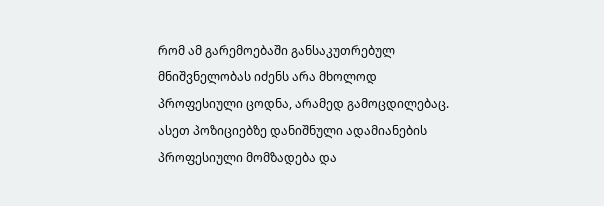რომ ამ გარემოებაში განსაკუთრებულ მნიშვნელობას იძენს არა მხოლოდ პროფესიული ცოდნა, არამედ გამოცდილებაც. ასეთ პოზიციებზე დანიშნული ადამიანების პროფესიული მომზადება და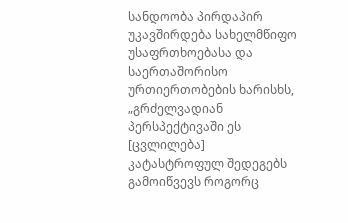სანდოობა პირდაპირ უკავშირდება სახელმწიფო უსაფრთხოებასა და საერთაშორისო ურთიერთობების ხარისხს, „გრძელვადიან პერსპექტივაში ეს [ცვლილება] კატასტროფულ შედეგებს გამოიწვევს როგორც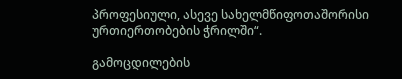პროფესიული, ასევე სახელმწიფოთაშორისი ურთიერთობების ჭრილში“.

გამოცდილების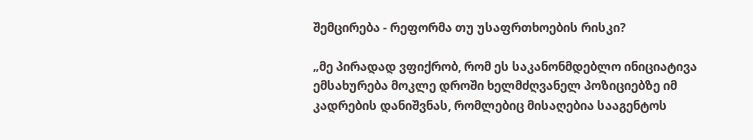შემცირება - რეფორმა თუ უსაფრთხოების რისკი?

„მე პირადად ვფიქრობ, რომ ეს საკანონმდებლო ინიციატივა ემსახურება მოკლე დროში ხელმძღვანელ პოზიციებზე იმ კადრების დანიშვნას, რომლებიც მისაღებია სააგენტოს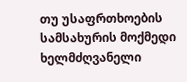თუ უსაფრთხოების სამსახურის მოქმედი ხელმძღვანელი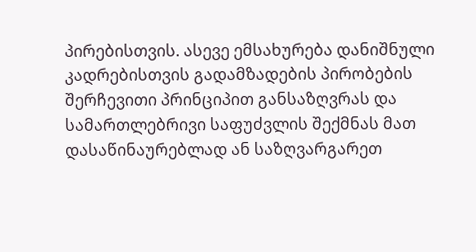პირებისთვის. ასევე ემსახურება დანიშნული კადრებისთვის გადამზადების პირობების შერჩევითი პრინციპით განსაზღვრას და სამართლებრივი საფუძვლის შექმნას მათ დასაწინაურებლად ან საზღვარგარეთ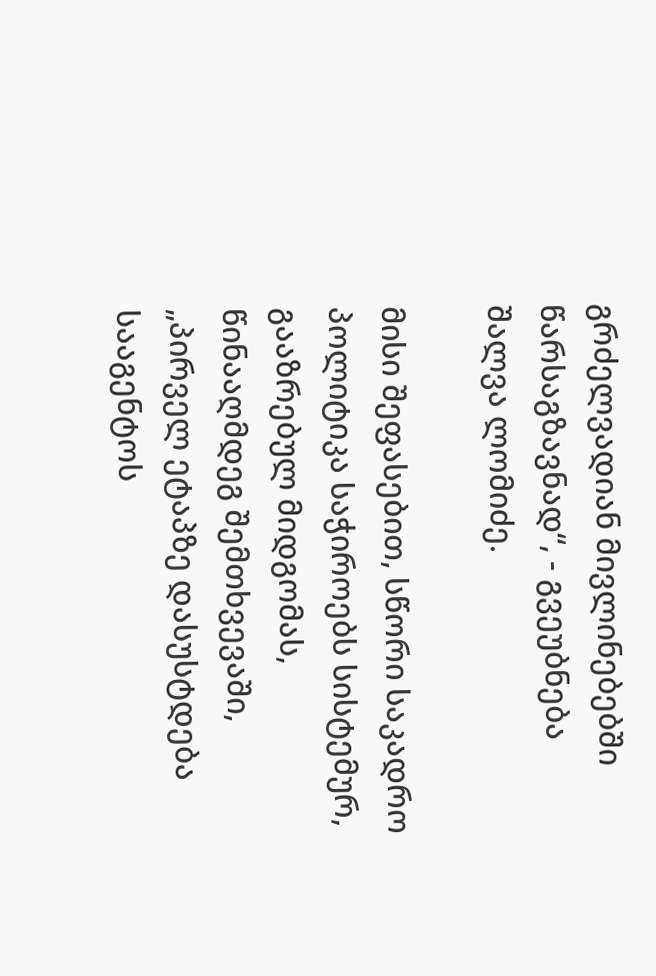გრძელვადიან მივლინებებში წარსაგზავნად“, - გვეუბნება შალვა ლომიძე.

მისი შეფასებით, სწორი საკადრო პოლიტიკა საჭიროებს სისტემურ, გააზრებულ მიდგომას, წინააღმდეგ შემთხვევაში, „პირველ ეტაპზე დასუსტდება სააგენტოს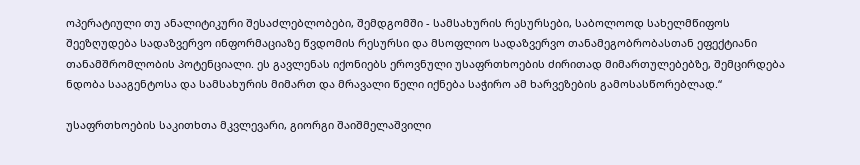ოპერატიული თუ ანალიტიკური შესაძლებლობები, შემდგომში - სამსახურის რესურსები, საბოლოოდ სახელმწიფოს შეეზღუდება სადაზვერვო ინფორმაციაზე წვდომის რესურსი და მსოფლიო სადაზვერვო თანამეგობრობასთან ეფექტიანი თანამშრომლობის პოტენციალი. ეს გავლენას იქონიებს ეროვნული უსაფრთხოების ძირითად მიმართულებებზე, შემცირდება ნდობა სააგენტოსა და სამსახურის მიმართ და მრავალი წელი იქნება საჭირო ამ ხარვეზების გამოსასწორებლად.“

უსაფრთხოების საკითხთა მკვლევარი, გიორგი შაიშმელაშვილი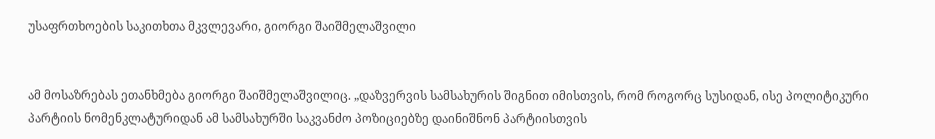უსაფრთხოების საკითხთა მკვლევარი, გიორგი შაიშმელაშვილი


ამ მოსაზრებას ეთანხმება გიორგი შაიშმელაშვილიც. „დაზვერვის სამსახურის შიგნით იმისთვის, რომ როგორც სუსიდან, ისე პოლიტიკური პარტიის ნომენკლატურიდან ამ სამსახურში საკვანძო პოზიციებზე დაინიშნონ პარტიისთვის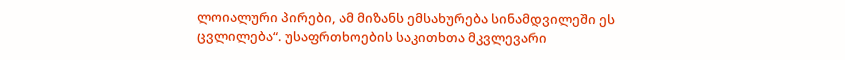ლოიალური პირები, ამ მიზანს ემსახურება სინამდვილეში ეს ცვლილება“. უსაფრთხოების საკითხთა მკვლევარი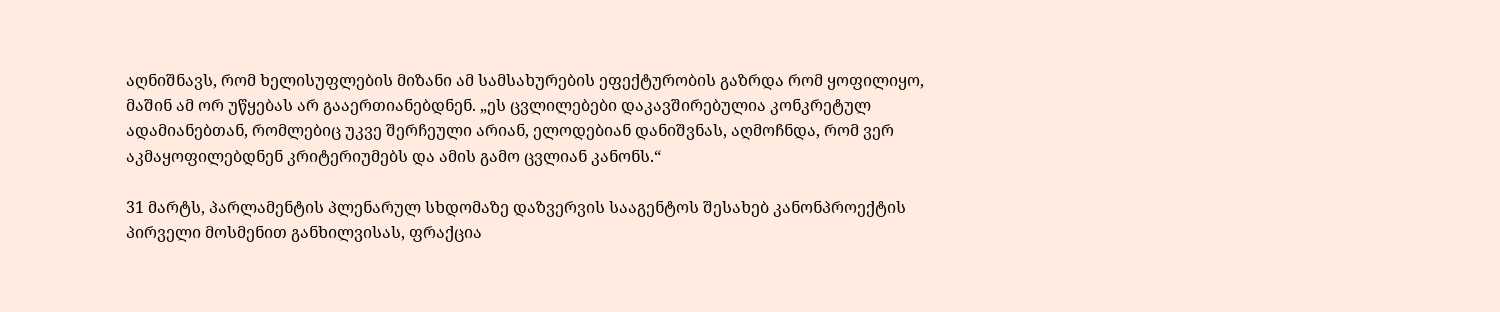აღნიშნავს, რომ ხელისუფლების მიზანი ამ სამსახურების ეფექტურობის გაზრდა რომ ყოფილიყო, მაშინ ამ ორ უწყებას არ გააერთიანებდნენ. „ეს ცვლილებები დაკავშირებულია კონკრეტულ ადამიანებთან, რომლებიც უკვე შერჩეული არიან, ელოდებიან დანიშვნას, აღმოჩნდა, რომ ვერ აკმაყოფილებდნენ კრიტერიუმებს და ამის გამო ცვლიან კანონს.“

31 მარტს, პარლამენტის პლენარულ სხდომაზე დაზვერვის სააგენტოს შესახებ კანონპროექტის პირველი მოსმენით განხილვისას, ფრაქცია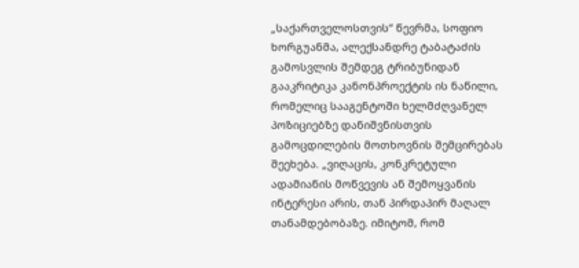„საქართველოსთვის“ წევრმა, სოფიო ხორგუანმა, ალექსანდრე ტაბატაძის გამოსვლის შემდეგ ტრიბუნიდან გააკრიტიკა კანონპროექტის ის ნაწილი, რომელიც სააგენტოში ხელმძღვანელ პოზიციებზე დანიშვნისთვის გამოცდილების მოთხოვნის შემცირებას შეეხება. „ვიღაცის, კონკრეტული ადამიანის მოწვევის ან შემოყვანის ინტერესი არის, თან პირდაპირ მაღალ თანამდებობაზე. იმიტომ, რომ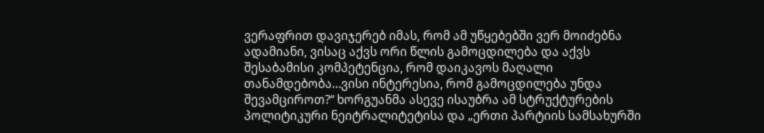ვერაფრით დავიჯერებ იმას, რომ ამ უწყებებში ვერ მოიძებნა ადამიანი, ვისაც აქვს ორი წლის გამოცდილება და აქვს შესაბამისი კომპეტენცია, რომ დაიკავოს მაღალი თანამდებობა…ვისი ინტერესია, რომ გამოცდილება უნდა შევამციროთ?“ ხორგუანმა ასევე ისაუბრა ამ სტრუქტურების პოლიტიკური ნეიტრალიტეტისა და „ერთი პარტიის სამსახურში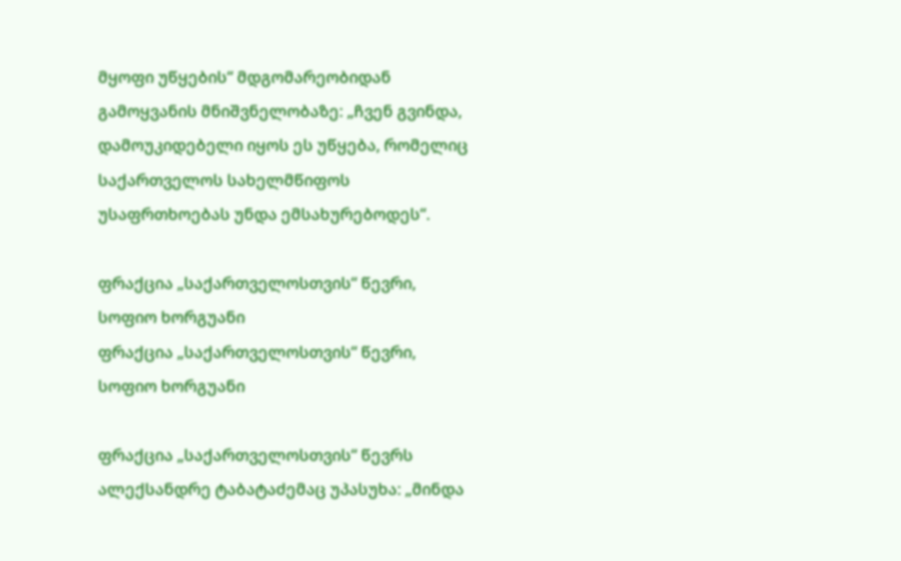მყოფი უწყების“ მდგომარეობიდან გამოყვანის მნიშვნელობაზე: „ჩვენ გვინდა, დამოუკიდებელი იყოს ეს უწყება, რომელიც საქართველოს სახელმწიფოს უსაფრთხოებას უნდა ემსახურებოდეს“.

ფრაქცია „საქართველოსთვის“ წევრი, სოფიო ხორგუანი
ფრაქცია „საქართველოსთვის“ წევრი, სოფიო ხორგუანი

ფრაქცია „საქართველოსთვის“ წევრს ალექსანდრე ტაბატაძემაც უპასუხა: „მინდა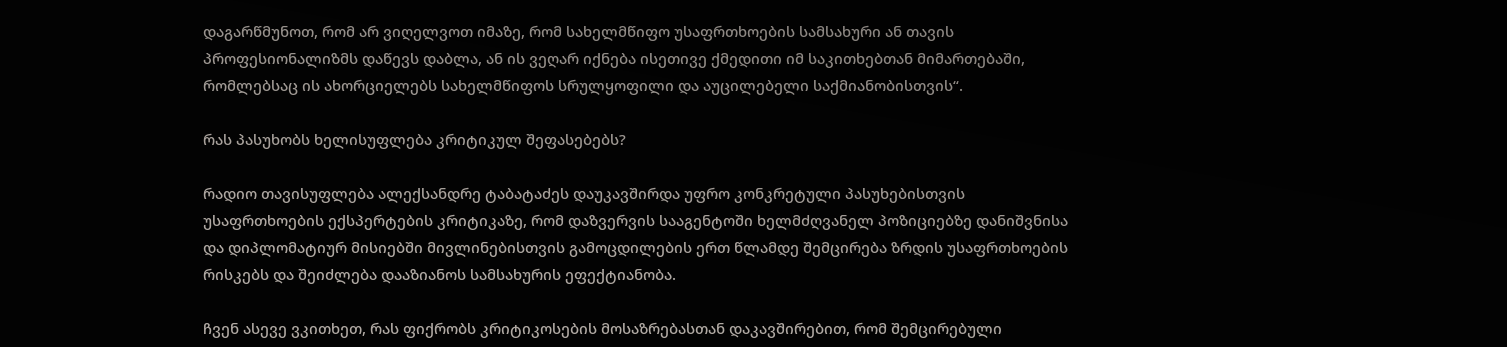დაგარწმუნოთ, რომ არ ვიღელვოთ იმაზე, რომ სახელმწიფო უსაფრთხოების სამსახური ან თავის პროფესიონალიზმს დაწევს დაბლა, ან ის ვეღარ იქნება ისეთივე ქმედითი იმ საკითხებთან მიმართებაში, რომლებსაც ის ახორციელებს სახელმწიფოს სრულყოფილი და აუცილებელი საქმიანობისთვის“.

რას პასუხობს ხელისუფლება კრიტიკულ შეფასებებს?

რადიო თავისუფლება ალექსანდრე ტაბატაძეს დაუკავშირდა უფრო კონკრეტული პასუხებისთვის უსაფრთხოების ექსპერტების კრიტიკაზე, რომ დაზვერვის სააგენტოში ხელმძღვანელ პოზიციებზე დანიშვნისა და დიპლომატიურ მისიებში მივლინებისთვის გამოცდილების ერთ წლამდე შემცირება ზრდის უსაფრთხოების რისკებს და შეიძლება დააზიანოს სამსახურის ეფექტიანობა.

ჩვენ ასევე ვკითხეთ, რას ფიქრობს კრიტიკოსების მოსაზრებასთან დაკავშირებით, რომ შემცირებული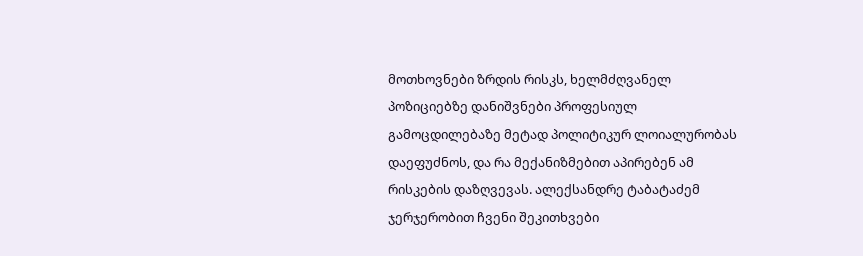მოთხოვნები ზრდის რისკს, ხელმძღვანელ პოზიციებზე დანიშვნები პროფესიულ გამოცდილებაზე მეტად პოლიტიკურ ლოიალურობას დაეფუძნოს, და რა მექანიზმებით აპირებენ ამ რისკების დაზღვევას. ალექსანდრე ტაბატაძემ ჯერჯერობით ჩვენი შეკითხვები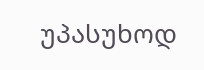უპასუხოდ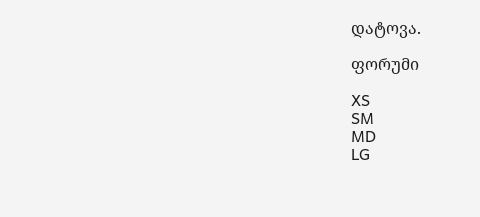დატოვა.

ფორუმი

XS
SM
MD
LG